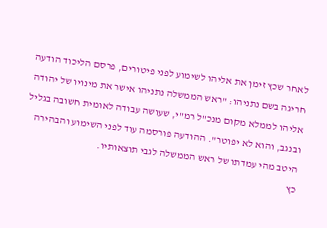לאחר שכץ זימן את אליהו לשימוע לפני פיטורים, פרסם הליכוד הודעה חריגה בשם נתניהו: "ראש הממשלה נתניהו אישר את מינויו של יהודה אליהו לממלא מקום מנכ"ל רמ"י, שעושה עבודה לאומית חשובה בגליל ובנגב, והוא לא יפוטר". ההודעה פורסמה עוד לפני השימוע והבהירה היטב מהי עמדתו של ראש הממשלה לגבי תוצאותיו.
כץ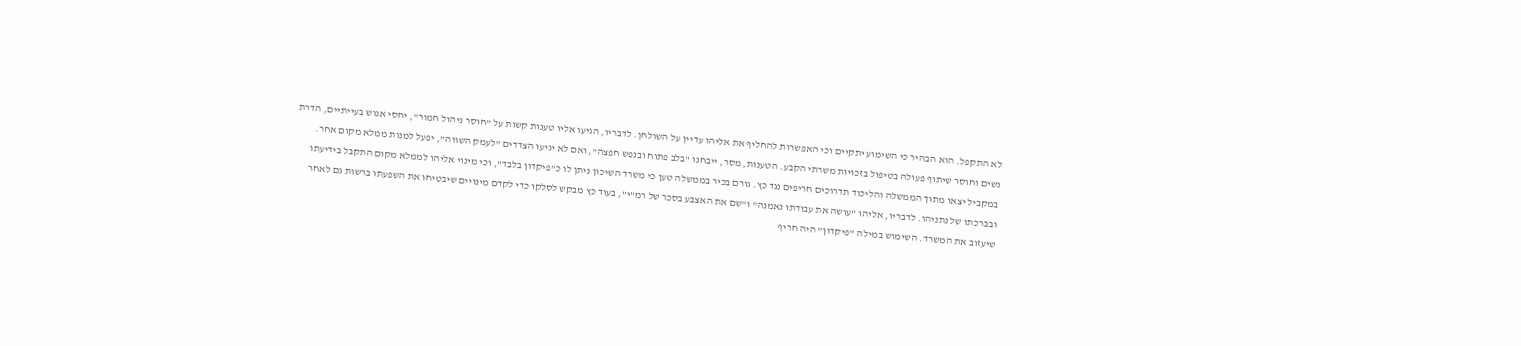לא התקפל. הוא הבהיר כי השימוע יתקיים וכי האפשרות להחליף את אליהו עדיין על השולחן. לדבריו, הגיעו אליו טענות קשות על "חוסר ניהול חמור", יחסי אנוש בעייתיים, הדרת נשים וחוסר שיתוף פעולה בטיפול בזכויות משרתי הקבע. הטענות, מסר, ייבחנו "בלב פתוח ובנפש חפצה", ואם לא יגיעו הצדדים "לעמק השווה", יפעל למנות ממלא מקום אחר.
במקביל יצאו מתוך הממשלה והליכוד תדרוכים חריפים נגד כץ. גורם בכיר בממשלה טען כי משרד השיכון ניתן לו כ"פיקדון בלבד", וכי מינוי אליהו לממלא מקום התקבל בידיעתו ובברכתו של נתניהו. לדבריו, אליהו "עושה את עבודתו נאמנה" ו"שם את האצבע בסכר של רמ"י", בעוד כץ מבקש לסלקו כדי לקדם מינויים שיבטיחו את השפעתו ברשות גם לאחר שיעזוב את המשרד. השימוש במילה "פיקדון" היה חריף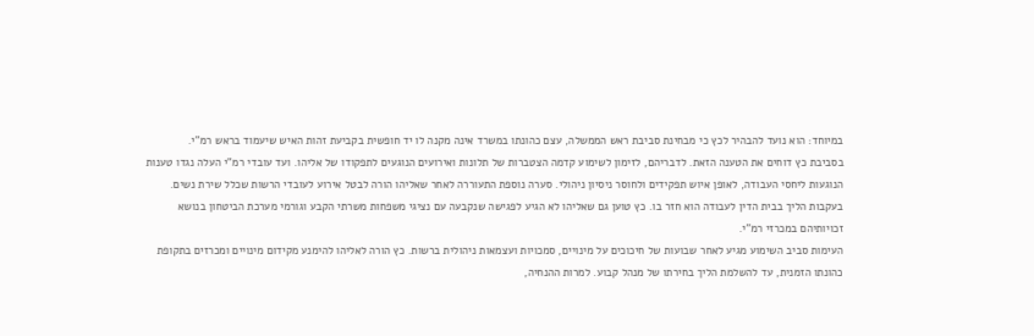במיוחד: הוא נועד להבהיר לכץ כי מבחינת סביבת ראש הממשלה, עצם כהונתו במשרד אינה מקנה לו יד חופשית בקביעת זהות האיש שיעמוד בראש רמ"י.
בסביבת כץ דוחים את הטענה הזאת. לדבריהם, לזימון לשימוע קדמה הצטברות של תלונות ואירועים הנוגעים לתפקודו של אליהו. ועד עובדי רמ"י העלה נגדו טענות הנוגעות ליחסי העבודה, לאופן איוש תפקידים ולחוסר ניסיון ניהולי. סערה נוספת התעוררה לאחר שאליהו הורה לבטל אירוע לעובדי הרשות שכלל שירת נשים. בעקבות הליך בבית הדין לעבודה הוא חזר בו. כץ טוען גם שאליהו לא הגיע לפגישה שנקבעה עם נציגי משפחות משרתי הקבע וגורמי מערכת הביטחון בנושא זכויותיהם במכרזי רמ"י.
העימות סביב השימוע מגיע לאחר שבועות של חיכוכים על מינויים, סמכויות ועצמאות ניהולית ברשות. כץ הורה לאליהו להימנע מקידום מינויים ומכרזים בתקופת כהונתו הזמנית, עד להשלמת הליך בחירתו של מנהל קבוע. למרות ההנחיה,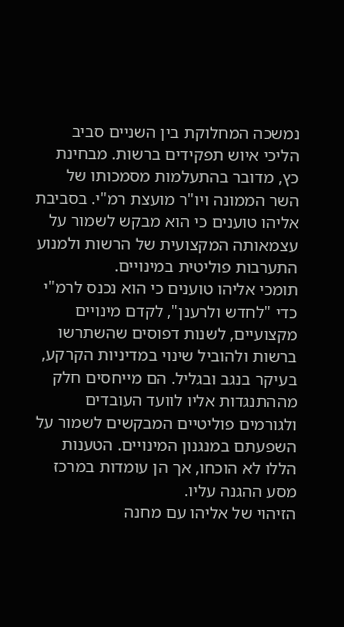נמשכה המחלוקת בין השניים סביב הליכי איוש תפקידים ברשות. מבחינת כץ, מדובר בהתעלמות מסמכותו של השר הממונה ויו"ר מועצת רמ"י. בסביבת אליהו טוענים כי הוא מבקש לשמור על עצמאותה המקצועית של הרשות ולמנוע התערבות פוליטית במינויים.
תומכי אליהו טוענים כי הוא נכנס לרמ"י כדי "לחדש ולרענן", לקדם מינויים מקצועיים, לשנות דפוסים שהשתרשו ברשות ולהוביל שינוי במדיניות הקרקע, בעיקר בנגב ובגליל. הם מייחסים חלק מההתנגדות אליו לוועד העובדים ולגורמים פוליטיים המבקשים לשמור על השפעתם במנגנון המינויים. הטענות הללו לא הוכחו, אך הן עומדות במרכז מסע ההגנה עליו.
הזיהוי של אליהו עם מחנה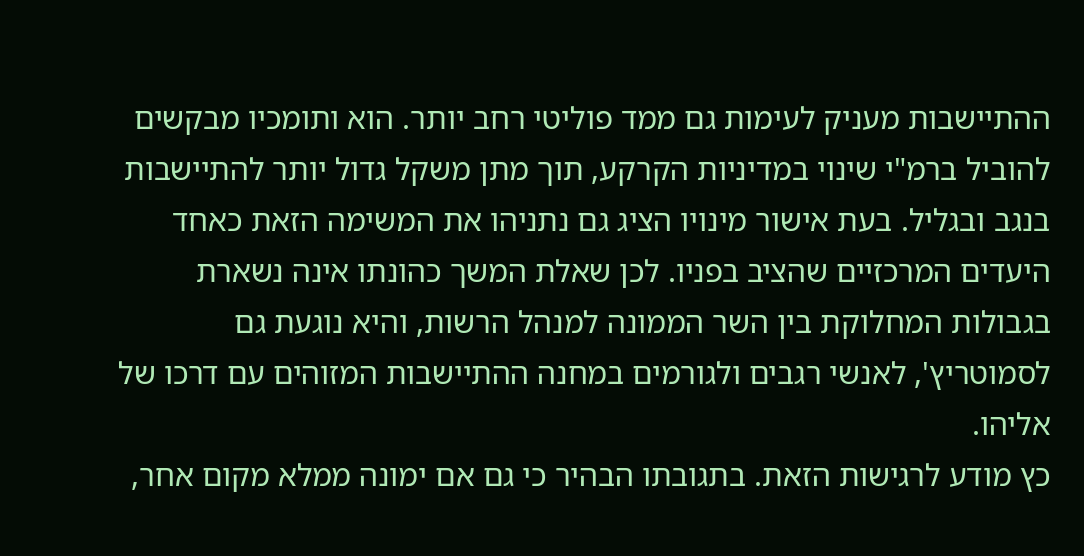ההתיישבות מעניק לעימות גם ממד פוליטי רחב יותר. הוא ותומכיו מבקשים להוביל ברמ"י שינוי במדיניות הקרקע, תוך מתן משקל גדול יותר להתיישבות בנגב ובגליל. בעת אישור מינויו הציג גם נתניהו את המשימה הזאת כאחד היעדים המרכזיים שהציב בפניו. לכן שאלת המשך כהונתו אינה נשארת בגבולות המחלוקת בין השר הממונה למנהל הרשות, והיא נוגעת גם לסמוטריץ', לאנשי רגבים ולגורמים במחנה ההתיישבות המזוהים עם דרכו של אליהו.
כץ מודע לרגישות הזאת. בתגובתו הבהיר כי גם אם ימונה ממלא מקום אחר,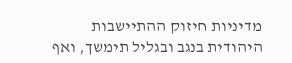מדיניות חיזוק ההתיישבות היהודית בנגב ובגליל תימשך, ואף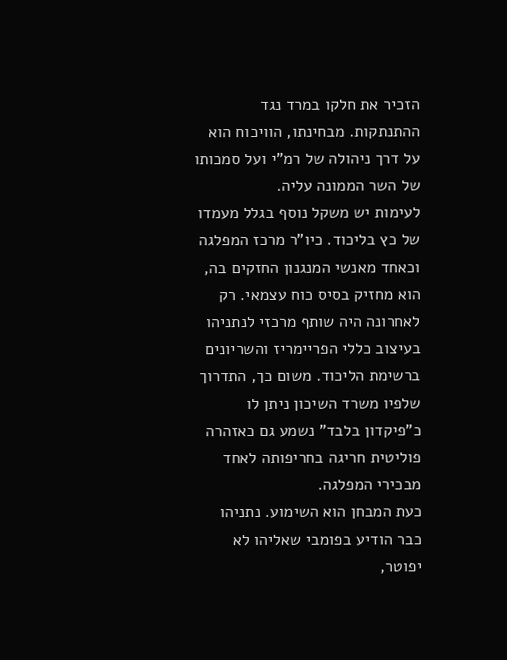הזכיר את חלקו במרד נגד ההתנתקות. מבחינתו, הוויכוח הוא על דרך ניהולה של רמ"י ועל סמכותו של השר הממונה עליה.
לעימות יש משקל נוסף בגלל מעמדו של כץ בליכוד. כיו"ר מרכז המפלגה וכאחד מאנשי המנגנון החזקים בה, הוא מחזיק בסיס כוח עצמאי. רק לאחרונה היה שותף מרכזי לנתניהו בעיצוב כללי הפריימריז והשריונים ברשימת הליכוד. משום כך, התדרוך שלפיו משרד השיכון ניתן לו כ"פיקדון בלבד" נשמע גם כאזהרה פוליטית חריגה בחריפותה לאחד מבכירי המפלגה.
כעת המבחן הוא השימוע. נתניהו כבר הודיע בפומבי שאליהו לא יפוטר,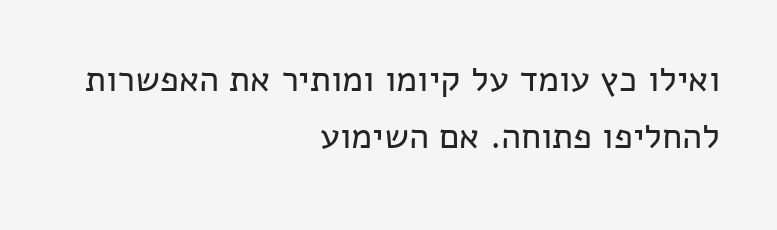ואילו כץ עומד על קיומו ומותיר את האפשרות להחליפו פתוחה. אם השימוע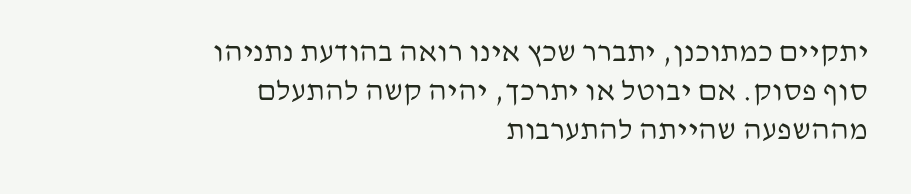יתקיים כמתוכנן, יתברר שכץ אינו רואה בהודעת נתניהו סוף פסוק. אם יבוטל או יתרכך, יהיה קשה להתעלם מההשפעה שהייתה להתערבות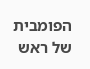הפומבית של ראש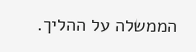הממשלה על ההליך.